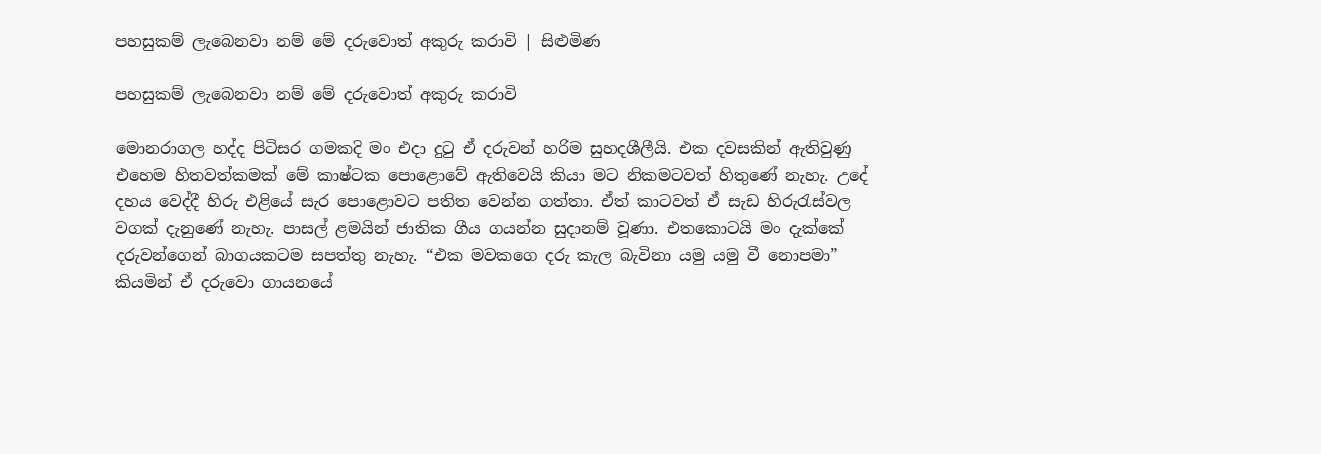පහසුකම් ලැබෙනවා නම් මේ දරුවොත් අකුරු කරාවි | සිළුමිණ

පහසුකම් ලැබෙනවා නම් මේ දරුවොත් අකුරු කරාවි

මොනරාගල හද්ද පිටිසර ගමකදි මං එදා දුටු ඒ දරුවන් හරිම සුහදශීලීයි. එක දවසකින් ඇතිවුණු එහෙම හිතවත්කමක් මේ කාෂ්ටක පොළොවේ ඇතිවෙයි කියා මට නිකමටවත් හිතුණේ නැහැ. උදේ දහය වෙද්දී හිරු එළියේ සැර පොළොවට පතිත වෙන්න ගත්තා. ඒත් කාටවත් ඒ සැඩ හිරුරැස්වල වගක් දැනුණේ නැහැ. පාසල් ළමයින් ජාතික ගීය ගයන්න සුදානම් වූණා. එතකොටයි මං දැක්කේ දරුවන්ගෙන් බාගයකටම සපත්තු නැහැ. “එක මවකගෙ දරු කැල බැවිනා යමු යමු වී නොපමා” කියමින් ඒ දරුවො ගායනයේ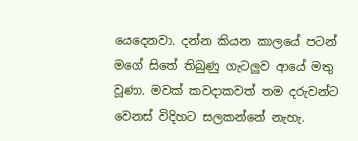යෙදෙනවා. දන්න කියන කාලයේ පටන් මගේ සිතේ තිබුණු ගැටලුව ආයේ මතු වූණා. මවක් කවදාකවත් තම දරුවන්ට වෙනස් විදිහට සලකන්නේ නැහැ.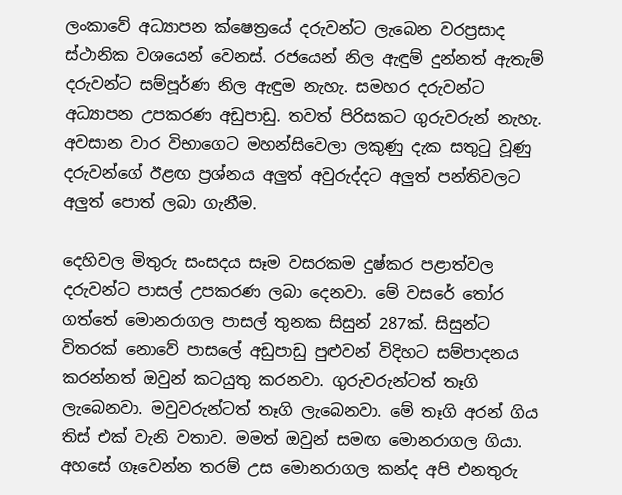ලංකාවේ අධ්‍යාපන ක්ෂෙත්‍රයේ දරුවන්ට ලැබෙන වරප්‍රසාද ස්ථානික වශයෙන් වෙනස්. රජයෙන් නිල ඇඳුම් දුන්නත් ඇතැම් දරුවන්ට සම්පූර්ණ නිල ඇඳුම නැහැ. සමහර දරුවන්ට අධ්‍යාපන උපකරණ අඩුපාඩු. තවත් පිරිසකට ගුරුවරුන් නැහැ. අවසාන වාර විභාගෙට මහන්සිවෙලා ලකුණු දැක සතුටු වූණු දරුවන්ගේ ඊළඟ ප්‍රශ්නය අලුත් අවුරුද්දට අලුත් පන්තිවලට අලුත් පොත් ලබා ගැනීම.

දෙහිවල මිතුරු සංසදය සෑම වසරකම දුෂ්කර පළාත්වල දරුවන්ට පාසල් උපකරණ ලබා දෙනවා. මේ වසරේ තෝර ගත්තේ මොනරාගල පාසල් තුනක සිසුන් 287ක්. සිසුන්ට විතරක් නොවේ පාසලේ අඩුපාඩු පුළුවන් විදිහට සම්පාදනය කරන්නත් ඔවුන් කටයුතු කරනවා. ගුරුවරුන්ටත් තෑගි ලැබෙනවා. මවුවරුන්ටත් තෑගි ලැබෙනවා. මේ තෑගි අරන් ගිය තිස් එක් වැනි වතාව. මමත් ඔවුන් සමඟ මොනරාගල ගියා. අහසේ ගෑවෙන්න තරම් උස මොනරාගල කන්ද අපි එනතුරු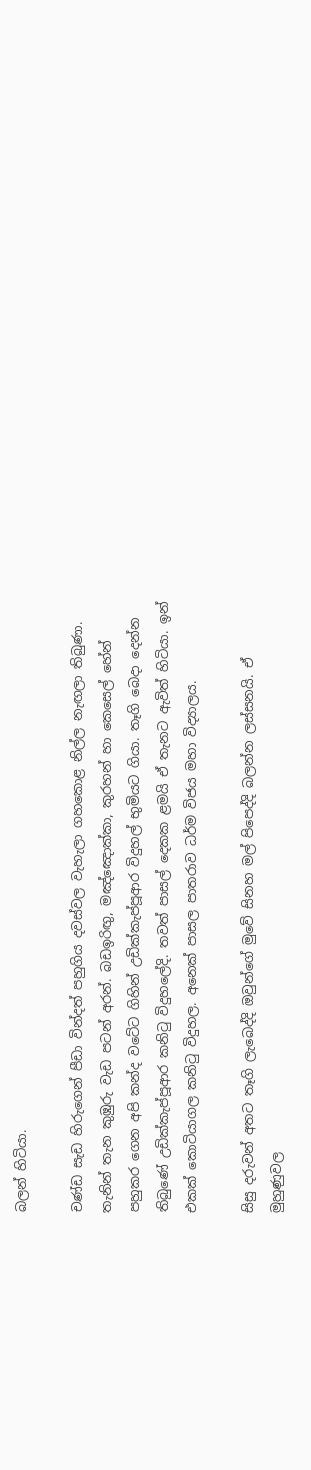බලන් හිටියා.

චණ්ඩ සැඩ හිරුගෙන් පීඩා වින්දත් පහුගිය දවස්වල වැහැලා ගහකොළ නිල්ල නැඟලා තිබුණා. තැනින් තැන කුඹුරු වැඩ පටන් අරන්. බඩඉරිඟු, මඤ්ඤොක්කා, කුරහන් හා කෙසෙල් හේන් පහුකර ගෙන අපි කන්ද වටේට ගිහින් උඩික්කැප්පූආර විදුහල් භුමියට ගියා. තෑගි බෙදා දෙන්න තිබුණේ උඩික්කැප්පූආර කනිටු විදුහලේදි. තවත් පාසල් ‍දෙකක ළමයි ඒ තැනට ඇවිත් හිටියා. ඉන් එකක් කොටියාගල කනිටු විදුහල. අනෙක් පාසල පාතරාව ධර්ම විජය මහා විද්‍යාලය.

සිසු දරුවන් අතට තෑගි ලැබෙද්දි ඔවුන්ගේ මුවේ සිනහ මල් පිපෙද්දි බලන්න ලස්සනයි. ඒ මුහුණුවල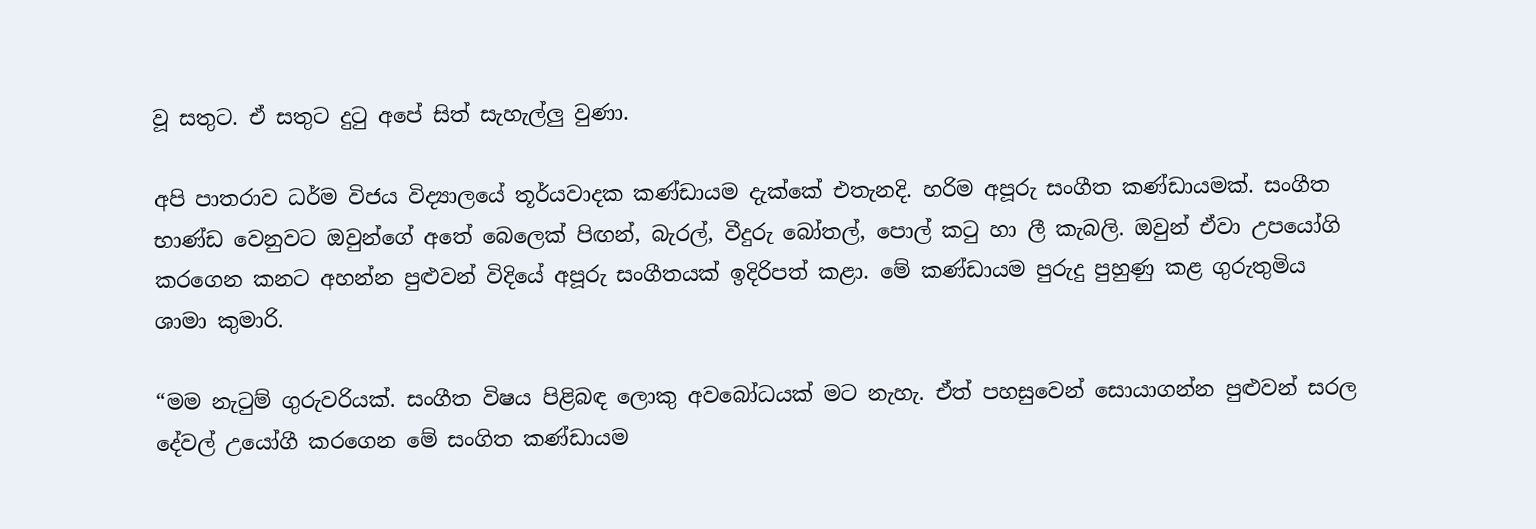වූ සතුට. ඒ සතුට දුටු අපේ සිත් සැහැල්ලු වුණා.

අපි පාතරාව ධර්ම විජය විද්‍යාලයේ තූර්යවාදක කණ්ඩායම දැක්කේ එතැනදි. හරිම අපූරු සංගීත කණ්ඩායමක්. සංගීත භාණ්ඩ වෙනුවට ඔවුන්ගේ අතේ බෙලෙක් පිඟන්, බැරල්, වීදුරු බෝතල්, පොල් කටු හා ලී කැබලි. ඔවුන් ඒවා උපයෝගි කරගෙන කනට අහන්න පුළුවන් විදියේ අපූරු සංගීතයක් ඉදිරිපත් කළා. මේ කණ්ඩායම පුරුදු පුහුණු කළ ගුරුතුමිය ශාමා කුමාරි.

“මම නැටුම් ගුරුවරියක්. සංගීත විෂය පිළිබඳ ලොකු අවබෝධයක් මට නැහැ. ඒත් පහසුවෙන් සොයාගන්න පුළුවන් සරල දේවල් උයෝගී කරගෙන මේ සංගිත කණ්ඩායම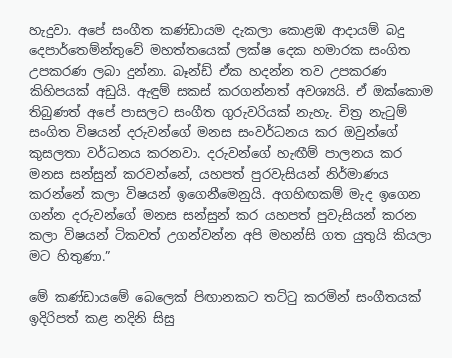හැදුවා. අපේ සංගීත කණ්ඩායම දැකලා කොළඹ ආදායම් බදු දෙපාර්තෙම්න්තුවේ මහත්තයෙක් ලක්ෂ දෙක හමාරක සංගිත උපකරණ ලබා දුන්නා. බෑන්ඩ් ඒක හදන්න තව උපකරණ කිහිපයක් අඩුයි. ඇඳුම් සකස් කරගන්නත් අවශ්‍යයි. ඒ ඔක්කොම තිබුණත් අපේ පාසලට සංගීත ගුරුවරියක් නැහැ. චිත්‍ර නැටුම් සංගිත විෂයන් දරුවන්ගේ මනස සංවර්ධනය කර ඔවුන්ගේ කුසලතා වර්ධනය කරනවා. දරුවන්ගේ හැඟීම් පාලනය කර මනස සන්සුන් කරවන්නේ, යහපත් පුරවැසියන් නිර්මාණය කරන්නේ කලා විෂයන් ඉගෙනීමෙනුයි. අගහිඟකම් මැද ඉගෙන ගන්න දරුවන්ගේ මනස සන්සුන් කර යහපත් පුවැසියන් කරන කලා විෂයන් ටිකවත් උගන්වන්න අපි මහන්සි ගත යුතුයි කියලා මට හිතුණා.”

මේ කණ්ඩායමේ බෙලෙක් පිඟානකට තට්ටු කරමින් සංගීතයක් ඉදිරිපත් කළ නදිනි සිසු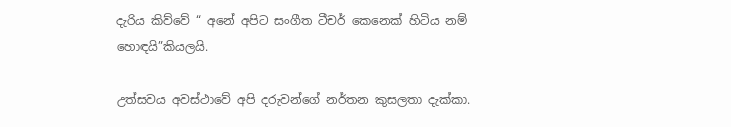දැරිය කිව්වේ “ අනේ අපිට සංගීත ටීචර් කෙනෙක් හිටිය නම් හොඳයි”කියලයි.

උත්සවය අවස්ථාවේ අපි දරුවන්ගේ නර්තන කුසලතා දැක්කා.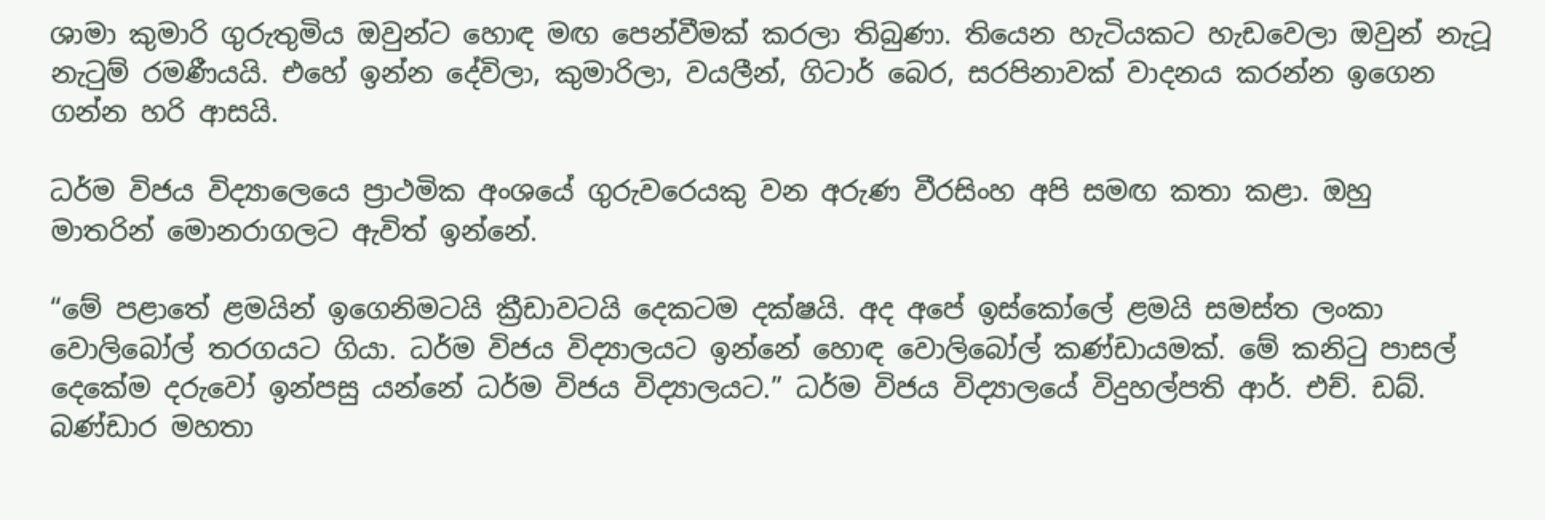ශාමා කුමාරි ගුරුතුමිය ඔවුන්ට හොඳ මඟ පෙන්වීමක් කරලා තිබුණා. තියෙන හැටියකට හැඩවෙලා ඔවුන් නැටූ නැටුම් රමණීයයි. එහේ ඉන්න දේවිලා, කුමාරිලා, වයලීන්, ගිටාර් බෙර, සරපිනාවක් වාදනය කරන්න ඉගෙන ගන්න හරි ආසයි.

ධර්ම විජය විද්‍යාලෙයෙ ප්‍රාථමික අංශයේ ගුරුවරෙයකු වන අරුණ වීරසිංහ අපි සමඟ කතා කළා. ඔහු මාතරින් ‍මොනරාගලට ඇවිත් ඉන්නේ.

“මේ පළාතේ ළමයින් ඉගෙනිමටයි ක්‍රීඩාවටයි දෙකටම දක්ෂයි. අද අපේ ඉස්කෝලේ ළමයි සමස්ත ලංකා වොලිබෝල් තරගයට ගියා. ධර්ම විජය විද්‍යාලයට ඉන්නේ හොඳ වොලිබෝල් කණ්ඩායමක්. මේ කනිටු පාසල් දෙකේම දරුවෝ ඉන්පසු යන්නේ ධර්ම විජය විද්‍යාලයට.” ධර්ම විජය විද්‍යාලයේ විදුහල්පති ආර්. එච්. ඩබ්. බණ්ඩාර මහතා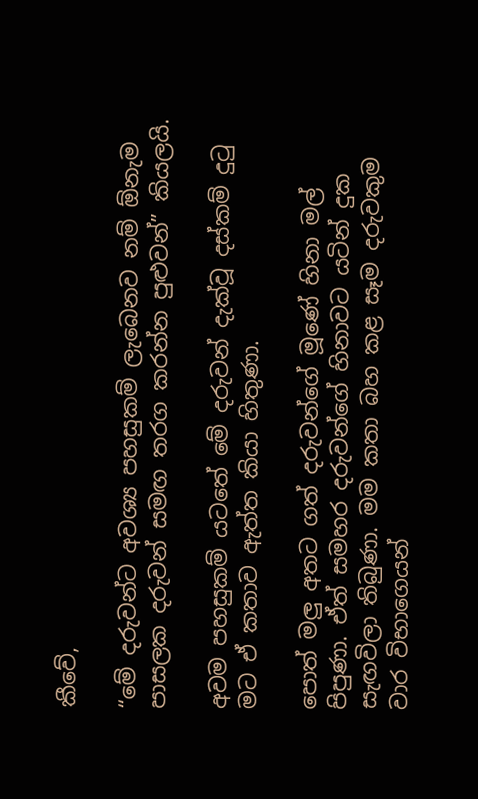කීවේ,

“මේ දරුවන්ට අවශ්‍ය පහසුකම් ලැබෙනව නම් ඕනැම පාසලක දරුවන් සමඟ තරග කරන්න පුළුවන්” කියලයි.

අවම පහසුකම් ය‍ටතේ මේ දරුවන් දැක්වූ දස්කම් දුටු මට ඒ කතාව ඇත්ත කියා හිතුණා.

පොත් මලු අතට ගත් දරුවන්ගේ මූණේ හිනා මල් පිපුණා. ඒත් සමහර දරුවන්ගේ හිනාවට යටින් දුක සැඟවිලා තිබුණා. මම කතා බහ කළ සෑම දරුවකුම වාර විභාගෙයන්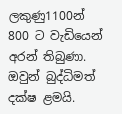ලකුණු1100න් 800 ට වැඩියෙන් අරන් තිබුණා. ඔවුන් බුද්ධිමත් දක්ෂ ළමයි.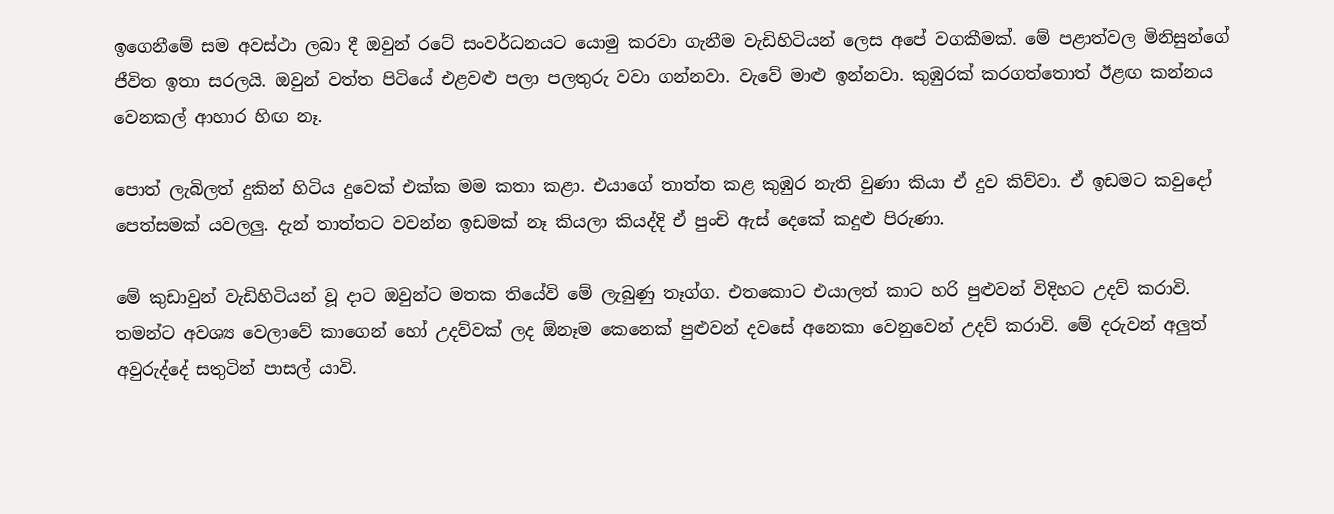ඉගෙනීමේ සම අවස්ථා ලබා දී ඔවුන් රටේ සංවර්ධනයට යොමු කරවා ගැනීම වැඩිහිටියන් ලෙස අපේ වගකීමක්. මේ පළාත්වල මිනිසුන්ගේ ජීවිත ඉතා සරලයි. ඔවුන් වත්ත පිටියේ එළවළු පලා පලතුරු වවා ගන්නවා. වැවේ මාළු ඉන්නවා. කුඹුරක් කරගත්තොත් ඊළඟ කන්නය වෙනකල් ආහාර හිඟ නෑ.

පොත් ලැබිලත් දුකින් හිටිය දුවෙක් එක්ක මම කතා කළා. එයාගේ තාත්ත කළ කුඹුර නැති වුණා කියා ඒ දුව කිව්වා. ඒ ඉඩමට කවුදෝ පෙත්සමක් යවලලු. දැන් තාත්තට වවන්න ඉඩමක් නෑ කියලා කියද්දි ඒ පුංචි ඇස් දෙකේ කදුළු පිරුණා.

මේ කුඩාවුන් වැඩිහිටියන් වූ දාට ඔවුන්ට මතක තියේවි මේ ලැබුණු තෑග්ග. එතකොට එයාලත් කාට හරි පුළුවන් විදිහට උදව් කරාවි. තමන්ට අවශ්‍ය වෙලාවේ කාගෙන් හෝ උදව්වක් ලද ඕනෑම කෙනෙක් පුළුවන් දවසේ අනෙකා වෙනුවෙන් උදව් කරාවි. මේ දරුවන් අලුත් අවුරුද්දේ සතුටින් පාසල් යාවි.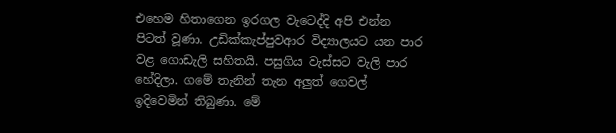එහෙම හිතාගෙන ඉරගල වැටෙද්දි අපි එන්න පිටත් වූණා. උඩික්කැප්පුවආර විද්‍යාලයට යන පාර වළ ගොඩැලි සහිතයි. පසුගිය වැස්සට වැලි පාර හේදිලා. ගමේ තැනින් තැන අලුත් ගෙවල් ඉදිවෙමින් තිබුණා. මේ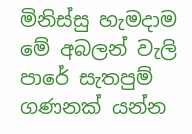මිනිස්සු හැමදාම මේ අබලන් වැලි පාරේ සැතපුම් ගණනක් යන්න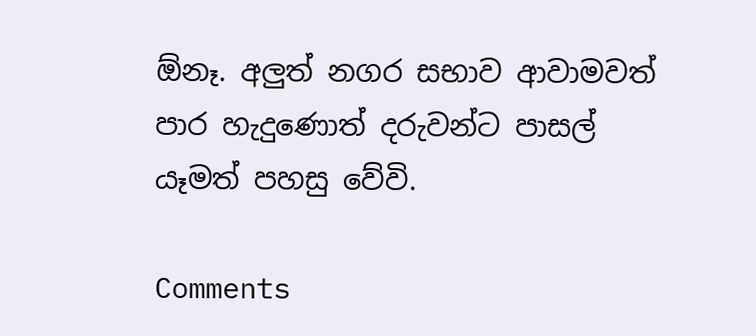ඕනෑ. අලුත් නගර සභාව ආවාමවත් පාර හැදුණොත් දරුවන්ට පාසල් යෑමත් පහසු වේවි.

Comments